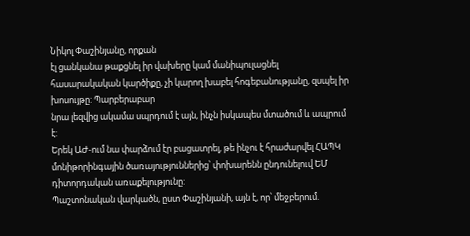Նիկոլ Փաշինյանը, որքան
էլ ցանկանա թաքցնել իր վախերը կամ մանիպուլացնել
հասարակական կարծիքը, չի կարող խաբել հոգեբանությանը, զսպել իր խոսույթը: Պարբերաբար
նրա լեզվից ակամա սպրդում է այն, ինչն իսկապես մտածում և ապրում է:
Երեկ ԱԺ-ում նա փարձում էր բացատրել, թե ինչու է հրաժարվել ՀԱՊԿ
մոնիթորինգային ծառայություններից՝ փոխարենն ընդունելուվ ԵՄ դիտորդական առաքելությունը:
Պաշտոնական վարկածն, ըստ Փաշինյանի, այն է, որ՝ մեջբերում.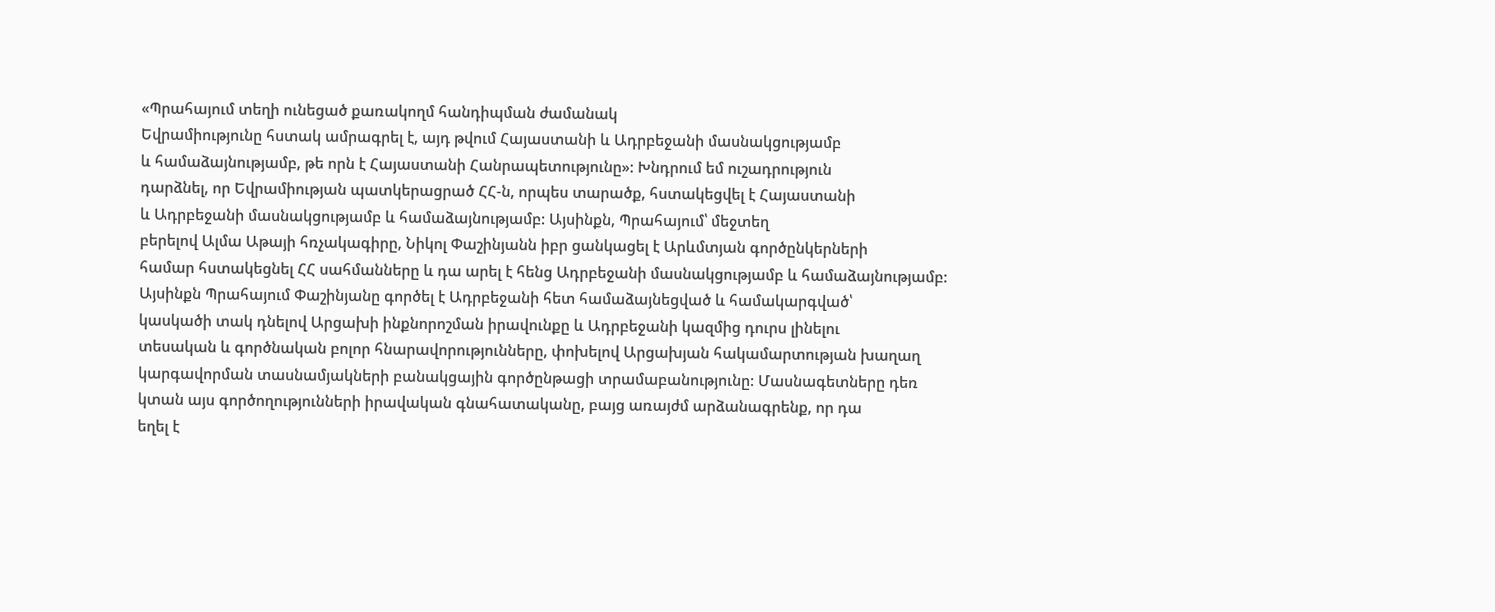«Պրահայում տեղի ունեցած քառակողմ հանդիպման ժամանակ
Եվրամիությունը հստակ ամրագրել է, այդ թվում Հայաստանի և Ադրբեջանի մասնակցությամբ
և համաձայնությամբ, թե որն է Հայաստանի Հանրապետությունը»: Խնդրում եմ ուշադրություն
դարձնել, որ Եվրամիության պատկերացրած ՀՀ-ն, որպես տարածք, հստակեցվել է Հայաստանի
և Ադրբեջանի մասնակցությամբ և համաձայնությամբ: Այսինքն, Պրահայում՝ մեջտեղ
բերելով Ալմա Աթայի հռչակագիրը, Նիկոլ Փաշինյանն իբր ցանկացել է Արևմտյան գործընկերների
համար հստակեցնել ՀՀ սահմանները և դա արել է հենց Ադրբեջանի մասնակցությամբ և համաձայնությամբ:
Այսինքն Պրահայում Փաշինյանը գործել է Ադրբեջանի հետ համաձայնեցված և համակարգված՝
կասկածի տակ դնելով Արցախի ինքնորոշման իրավունքը և Ադրբեջանի կազմից դուրս լինելու
տեսական և գործնական բոլոր հնարավորությունները, փոխելով Արցախյան հակամարտության խաղաղ
կարգավորման տասնամյակների բանակցային գործընթացի տրամաբանությունը: Մասնագետները դեռ
կտան այս գործողությունների իրավական գնահատականը, բայց առայժմ արձանագրենք, որ դա
եղել է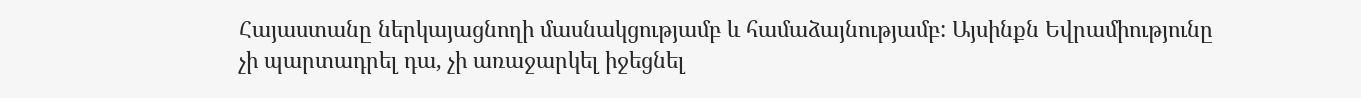Հայաստանը ներկայացնողի մասնակցությամբ և համաձայնությամբ: Այսինքն Եվրամիությունը
չի պարտադրել դա, չի առաջարկել իջեցնել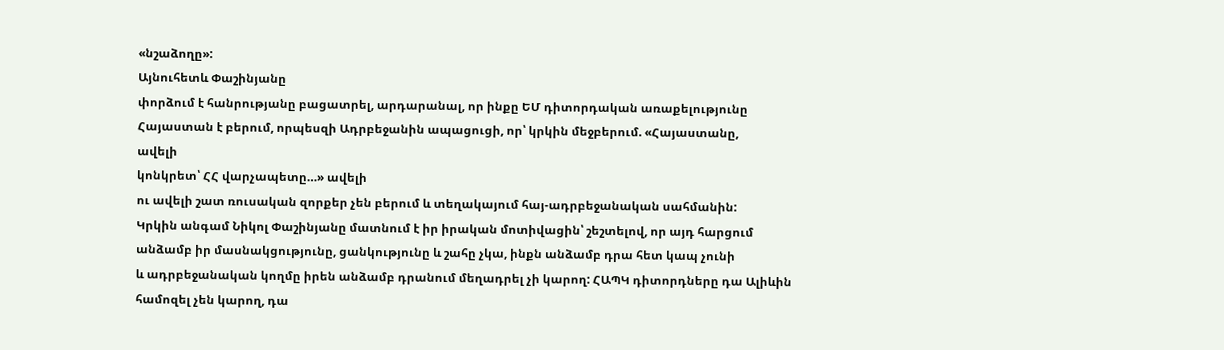«նշաձողը»:
Այնուհետև Փաշինյանը
փորձում է հանրությանը բացատրել, արդարանալ, որ ինքը ԵՄ դիտորդական առաքելությունը
Հայաստան է բերում, որպեսզի Ադրբեջանին ապացուցի, որ՝ կրկին մեջբերում. «Հայաստանը,
ավելի
կոնկրետ՝ ՀՀ վարչապետը…» ավելի
ու ավելի շատ ռուսական զորքեր չեն բերում և տեղակայում հայ-ադրբեջանական սահմանին:
Կրկին անգամ Նիկոլ Փաշինյանը մատնում է իր իրական մոտիվացին՝ շեշտելով, որ այդ հարցում
անձամբ իր մասնակցությունը, ցանկությունը և շահը չկա, ինքն անձամբ դրա հետ կապ չունի
և ադրբեջանական կողմը իրեն անձամբ դրանում մեղադրել չի կարող: ՀԱՊԿ դիտորդները դա Ալիևին
համոզել չեն կարող, դա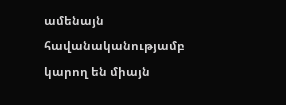ամենայն հավանականությամբ կարող են միայն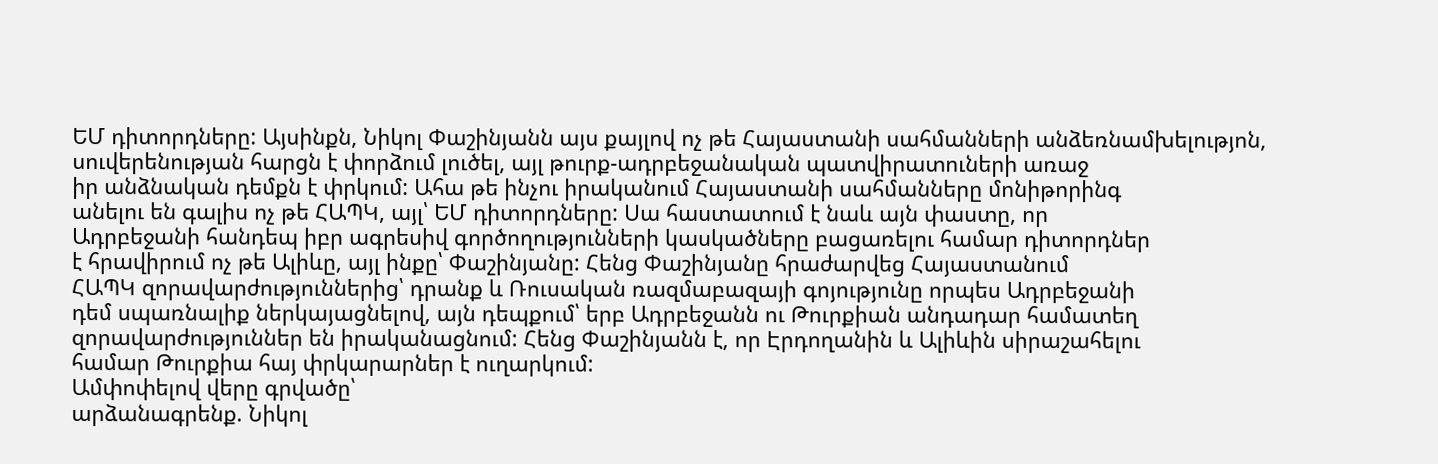ԵՄ դիտորդները: Այսինքն, Նիկոլ Փաշինյանն այս քայլով ոչ թե Հայաստանի սահմանների անձեռնամխելությոն,
սուվերենության հարցն է փորձում լուծել, այլ թուրք-ադրբեջանական պատվիրատուների առաջ
իր անձնական դեմքն է փրկում: Ահա թե ինչու իրականում Հայաստանի սահմանները մոնիթորինգ
անելու են գալիս ոչ թե ՀԱՊԿ, այլ՝ ԵՄ դիտորդները: Սա հաստատում է նաև այն փաստը, որ
Ադրբեջանի հանդեպ իբր ագրեսիվ գործողությունների կասկածները բացառելու համար դիտորդներ
է հրավիրում ոչ թե Ալիևը, այլ ինքը՝ Փաշինյանը: Հենց Փաշինյանը հրաժարվեց Հայաստանում
ՀԱՊԿ զորավարժություններից՝ դրանք և Ռուսական ռազմաբազայի գոյությունը որպես Ադրբեջանի
դեմ սպառնալիք ներկայացնելով, այն դեպքում՝ երբ Ադրբեջանն ու Թուրքիան անդադար համատեղ
զորավարժություններ են իրականացնում: Հենց Փաշինյանն է, որ Էրդողանին և Ալիևին սիրաշահելու
համար Թուրքիա հայ փրկարարներ է ուղարկում:
Ամփոփելով վերը գրվածը՝
արձանագրենք. Նիկոլ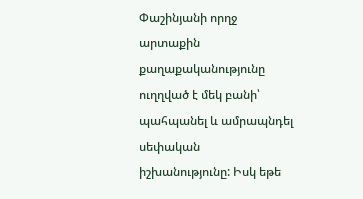Փաշինյանի որղջ արտաքին քաղաքականությունը ուղղված է մեկ բանի՝
պահպանել և ամրապնդել սեփական իշխանությունը: Իսկ եթե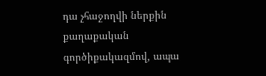դա չհաջողվի ներքին քաղաքական
գործիքակազմով, ապա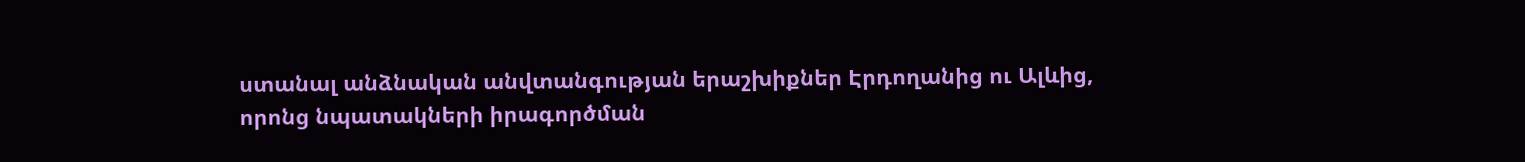ստանալ անձնական անվտանգության երաշխիքներ Էրդողանից ու Ալևից,
որոնց նպատակների իրագործման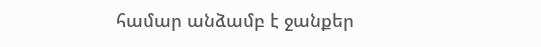համար անձամբ է ջանքեր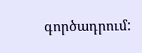գործադրում: